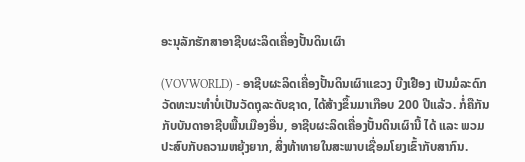ອະນຸລັກຮັກສາອາຊີບຜະລິດເຄື່ອງປັ້ນດິນເຜົາ

(VOVWORLD) - ອາຊີບຜະລິດເຄື່ອງປັ້ນດິນເຜົາແຂວງ ບີງເຢືອງ ເປັນມໍລະດົກວັດທະນະທຳບໍ່ເປັນວັດຖຸລະດັບຊາດ, ໄດ້ສ້າງຂຶ້ນມາເກືອບ 200 ປີແລ້ວ. ກໍ່ຄືກັນກັບບັນດາອາຊີບພື້ນເມືອງອື່ນ, ອາຊີບຜະລິດເຄື່ອງປັ້ນດິນເຜົານີ້ ໄດ້ ແລະ ພວມປະສົບກັບຄວາມຫຍຸ້ງຍາກ, ສິ່ງທ້າທາຍໃນສະພາບເຊື່ອມໂຍງເຂົ້າກັບສາກົນ.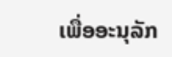ເພື່ອອະນຸລັກ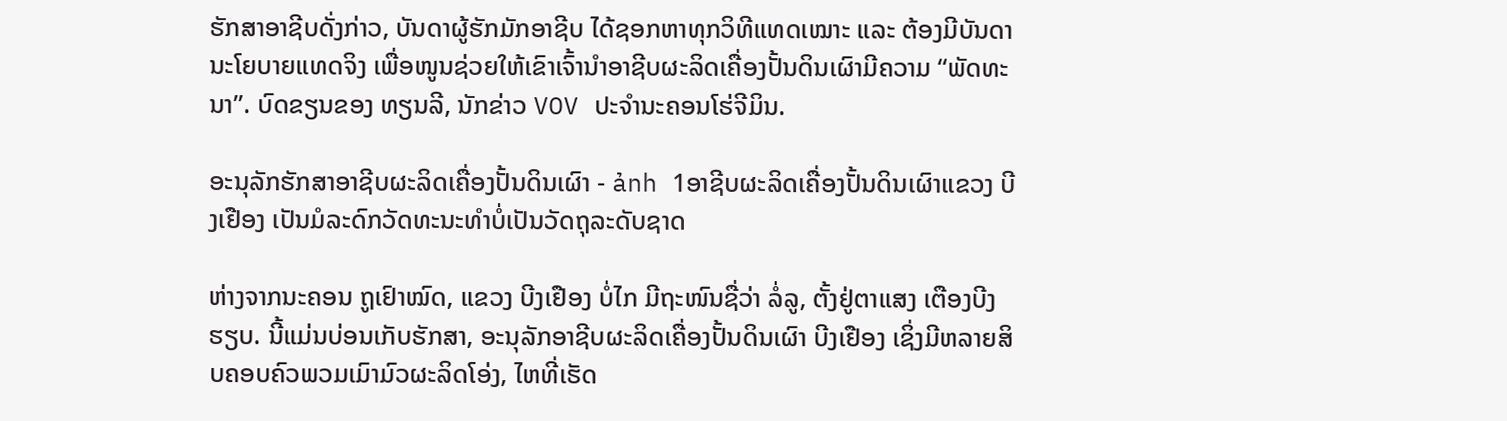ຮັກສາອາຊີບດັ່ງກ່າວ, ບັນດາຜູ້ຮັກມັກອາຊີບ ໄດ້ຊອກຫາທຸກວິທີແທດເໝາະ ແລະ ຕ້ອງມີບັນດານະໂຍບາຍແທດຈິງ ເພື່ອໜູນຊ່ວຍໃຫ້ເຂົາເຈົ້ານຳອາຊີບຜະລິດເຄື່ອງປັ້ນດິນເຜົາມີຄວາມ “ພັດທະນາ”. ບົດຂຽນຂອງ ທຽນລີ, ນັກຂ່າວ VOV ປະຈຳນະຄອນໂຮ່ຈີມິນ.

ອະນຸລັກຮັກສາອາຊີບຜະລິດເຄື່ອງປັ້ນດິນເຜົາ - ảnh 1ອາຊີບຜະລິດເຄື່ອງປັ້ນດິນເຜົາແຂວງ ບີງເຢືອງ ເປັນມໍລະດົກວັດທະນະທຳບໍ່ເປັນວັດຖຸລະດັບຊາດ

ຫ່າງຈາກນະຄອນ ຖູເຢົາໝົດ, ແຂວງ ບີງເຢືອງ ບໍ່ໄກ ມີຖະໜົນຊື່ວ່າ ລໍ່ລູ, ຕັ້ງຢູ່ຕາແສງ ເຕືອງບີງຮຽບ. ນີ້ແມ່ນບ່ອນເກັບຮັກສາ, ອະນຸລັກອາຊີບຜະລິດເຄື່ອງປັ້ນດິນເຜົາ ບີງເຢືອງ ເຊິ່ງມີຫລາຍສິບຄອບຄົວພວມເມົາມົວຜະລິດໂອ່ງ, ໄຫທີ່ເຮັດ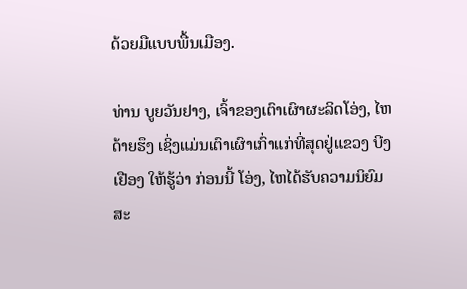ດ້ວຍມືແບບພື້ນເມືອງ.

ທ່ານ ບູຍວັນຢາງ, ເຈົ້າຂອງເຕົາເຜົາຜະລິດໂອ່ງ, ໄຫ ດ້າຍຮຶງ ເຊິ່ງແມ່ນເຕົາເຜົາເກົ່າແກ່ທີ່ສຸດຢູ່ແຂວງ ບີງເຢືອງ ໃຫ້ຮູ້ວ່າ ກ່ອນນີ້ ໂອ່ງ, ໄຫໄດ້ຮັບຄວາມນິຍົມ ສະ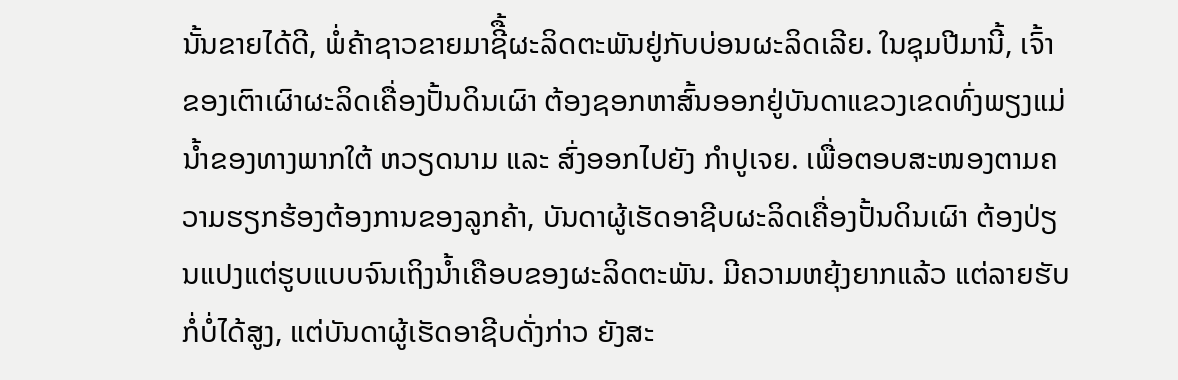ນັ້ນຂາຍໄດ້ດີ, ພໍ່ຄ້າຊາວຂາຍມາຊີື້ຜະລິດຕະພັນຢູ່ກັບບ່ອນຜະລິດເລີຍ. ໃນຊຸມປີມານີ້, ເຈົ້າຂອງເຕົາເຜົາຜະລິດເຄື່ອງປັ້ນດິນເຜົາ ຕ້ອງຊອກຫາສົ້ນອອກຢູ່ບັນດາແຂວງເຂດທົ່ງພຽງແມ່ນ້ຳຂອງທາງພາກໃຕ້ ຫວຽດນາມ ແລະ ສົ່ງອອກໄປຍັງ ກຳປູເຈຍ. ເພື່ອຕອບສະໜອງຕາມຄວາມຮຽກຮ້ອງຕ້ອງການຂອງລູກຄ້າ, ບັນດາຜູ້ເຮັດອາຊີບຜະລິດເຄື່ອງປັ້ນດິນເຜົາ ຕ້ອງປ່ຽນແປງແຕ່ຮູບແບບຈົນເຖິງນ້ຳເຄືອບຂອງຜະລິດຕະພັນ. ມີຄວາມຫຍຸ້ງຍາກແລ້ວ ແຕ່ລາຍຮັບກໍ່ບໍ່ໄດ້ສູງ, ແຕ່ບັນດາຜູ້ເຮັດອາຊີບດັ່ງກ່າວ ຍັງສະ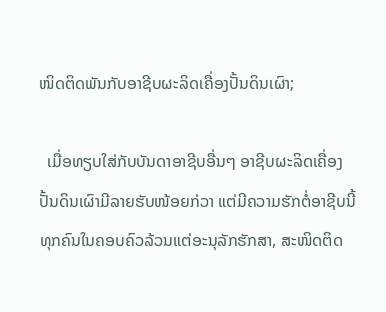ໜິດຕິດພັນກັບອາຊີບຜະລິດເຄື່ອງປັ້ນດິນເຜົາ;

  ເມື່ອທຽບໃສ່ກັບບັນດາອາຊີບອື່ນໆ ອາຊີບຜະລິດເຄື່ອງປັ້ນດິນເຜົາມີລາຍຮັບໜ້ອຍກ່ວາ ແຕ່ມີຄວາມຮັກຕໍ່ອາຊີບນີ້ ທຸກຄົນໃນຄອບຄົວລ້ວນແຕ່ອະນຸລັກຮັກສາ, ສະໜິດຕິດ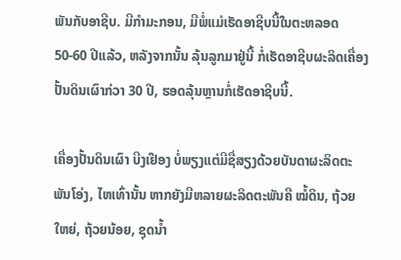ພັນກັບອາຊີບ. ມີກຳມະກອນ, ມີພໍ່ແມ່ເຮັດອາຊີບນີ້ໃນຕະຫລອດ 50-60 ປີແລ້ວ, ຫລັງຈາກນັ້ນ ລຸ້ນລູກມາຢູ່ນີ້ ກໍ່ເຮັດອາຊີບຜະລິດເຄື່ອງປັ້ນດິນເຜົາກ່ວາ 30 ປີ, ຮອດລຸ້ນຫຼານກໍ່ເຮັດອາຊີບນີ້.

ເຄື່ອງປັ້ນດິນເຜົາ ບີງເຢືອງ ບໍ່ພຽງແຕ່ມີຊື່ສຽງດ້ວຍບັນດາຜະລິດຕະພັນໂອ່ງ, ໄຫເທົ່ານັ້ນ ຫາກຍັງມີຫລາຍຜະລິດຕະພັນຄື ໝໍ້ດິນ, ຖ້ວຍໃຫຍ່, ຖ້ວຍນ້ອຍ, ຊຸດນ້ຳ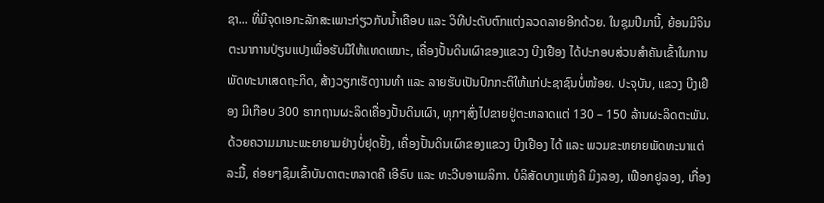ຊາ... ທີ່ມີຈຸດເອກະລັກສະເພາະກ່ຽວກັບນ້ຳເຄືອບ ແລະ ວິທີປະດັບຕົກແຕ່ງລວດລາຍອີກດ້ວຍ. ໃນຊຸມປີມານີ້, ຍ້ອນມີຈິນຕະນາການປ່ຽນແປງເພື່ອຮັບມືໃຫ້ແທດເໝາະ, ເຄື່ອງປັ້ນດິນເຜົາຂອງແຂວງ ບີງເຢືອງ ໄດ້ປະກອບສ່ວນສຳຄັນເຂົ້າໃນການພັດທະນາເສດຖະກິດ, ສ້າງວຽກເຮັດງານທຳ ແລະ ລາຍຮັບເປັນປົກກະຕິໃຫ້ແກ່ປະຊາຊົນບໍ່ໜ້ອຍ. ປະຈຸບັນ, ແຂວງ ບີງເຢືອງ ມີເກືອບ 300 ຮາກຖານຜະລິດເຄື່ອງປັ້ນດິນເຜົາ, ທຸກໆສົ່ງໄປຂາຍຢູ່ຕະຫລາດແຕ່ 130 – 150 ລ້ານຜະລິດຕະພັນ. ດ້ວຍຄວາມມານະພະຍາຍາມຢ່າງບໍ່ຢຸດຢັ້ງ, ເຄື່ອງປັ້ນດິນເຜົາຂອງແຂວງ ບີງເຢືອງ ໄດ້ ແລະ ພວມຂະຫຍາຍພັດທະນາແຕ່ລະມື້, ຄ່ອຍໆຊຶມເຂົ້າບັນດາຕະຫລາດຄື ເອີຣົບ ແລະ ທະວີບອາເມລິກາ. ບໍລິສັດບາງແຫ່ງຄື ມິງລອງ, ເຟືອກຢູລອງ, ເກື່ອງ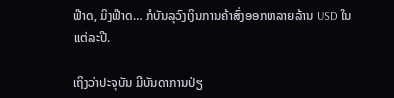ຟ໊າດ, ມິງຟ໊າດ… ກໍບັນລຸວົງເງິນການຄ້າສົ່ງອອກຫລາຍລ້ານ USD ໃນແຕ່ລະປີ.

ເຖິງວ່າປະຈຸບັນ ມີບັນດາການປ່ຽ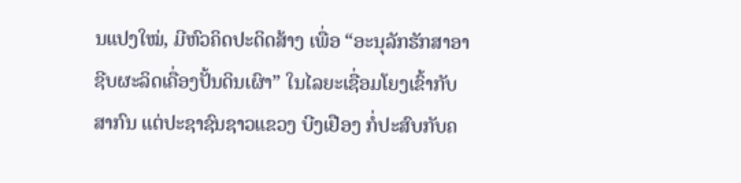ນແປງໃໝ່, ມີຫົວຄິດປະດິດສ້າງ ເພື່ອ “ອະນຸລັກຮັກສາອາຊີບຜະລິດເຄື່ອງປັ້ນດິນເຜົາ” ໃນໄລຍະເຊື່ອມໂຍງເຂົ້າກັບສາກົນ ແຕ່ປະຊາຊົນຊາວແຂວງ ບີງເຢືອງ ກໍ່ປະສົບກັບຄ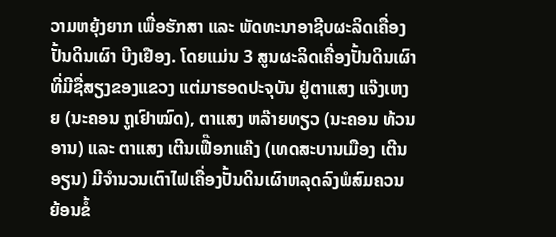ວາມຫຍຸ້ງຍາກ ເພື່ອຮັກສາ ແລະ ພັດທະນາອາຊີບຜະລິດເຄື່ອງປັ້ນດິນເຜົາ ບີງເຢືອງ. ໂດຍແມ່ນ 3 ສູນຜະລິດເຄື່ອງປັ້ນດິນເຜົາທີ່ມີຊື່ສຽງຂອງແຂວງ ແຕ່ມາຮອດປະຈຸບັນ ຢູ່ຕາແສງ ແຈ໊ງເຫງຍ (ນະຄອນ ຖູເຢົາໝົດ), ຕາແສງ ຫລ໊າຍທຽວ (ນະຄອນ ທ້ວນອານ) ແລະ ຕາແສງ ເຕີນເຟື໊ອກແຄ໊ງ (ເທດສະບານເມືອງ ເຕີນອຽນ) ມີຈຳນວນເຕົາໄຟເຄື່ອງປັ້ນດິນເຜົາຫລຸດລົງພໍສົມຄວນ ຍ້ອນຂໍ້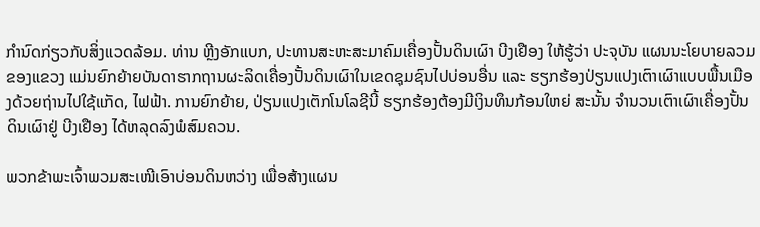ກຳນົດກ່ຽວກັບສິ່ງແວດລ້ອມ. ທ່ານ ຫຼີງອັກແບກ, ປະທານສະຫະສະມາຄົມເຄື່ອງປັ້ນດິນເຜົາ ບີງເຢືອງ ໃຫ້ຮູ້ວ່າ ປະຈຸບັນ ແຜນນະໂຍບາຍລວມຂອງແຂວງ ແມ່ນຍົກຍ້າຍບັນດາຮາກຖານຜະລິດເຄື່ອງປັ້ນດິນເຜົາໃນເຂດຊຸມຊົນໄປບ່ອນອື່ນ ແລະ ຮຽກຮ້ອງປ່ຽນແປງເຕົາເຜົາແບບພື້ນເມືອງດ້ວຍຖ່ານໄປໃຊ້ແກັດ, ໄຟຟ້າ. ການຍົກຍ້າຍ, ປ່ຽນແປງເຕັກໂນໂລຊີນີ້ ຮຽກຮ້ອງຕ້ອງມີເງິນທຶນກ້ອນໃຫຍ່ ສະນັ້ນ ຈຳນວນເຕົາເຜົາເຄື່ອງປັ້ນດິນເຜົາຢູ່ ບີງເຢືອງ ໄດ້ຫລຸດລົງພໍສົມຄວນ.

ພວກຂ້າພະເຈົ້າພວມສະເໜີເອົາບ່ອນດິນຫວ່າງ ເພື່ອສ້າງແຜນ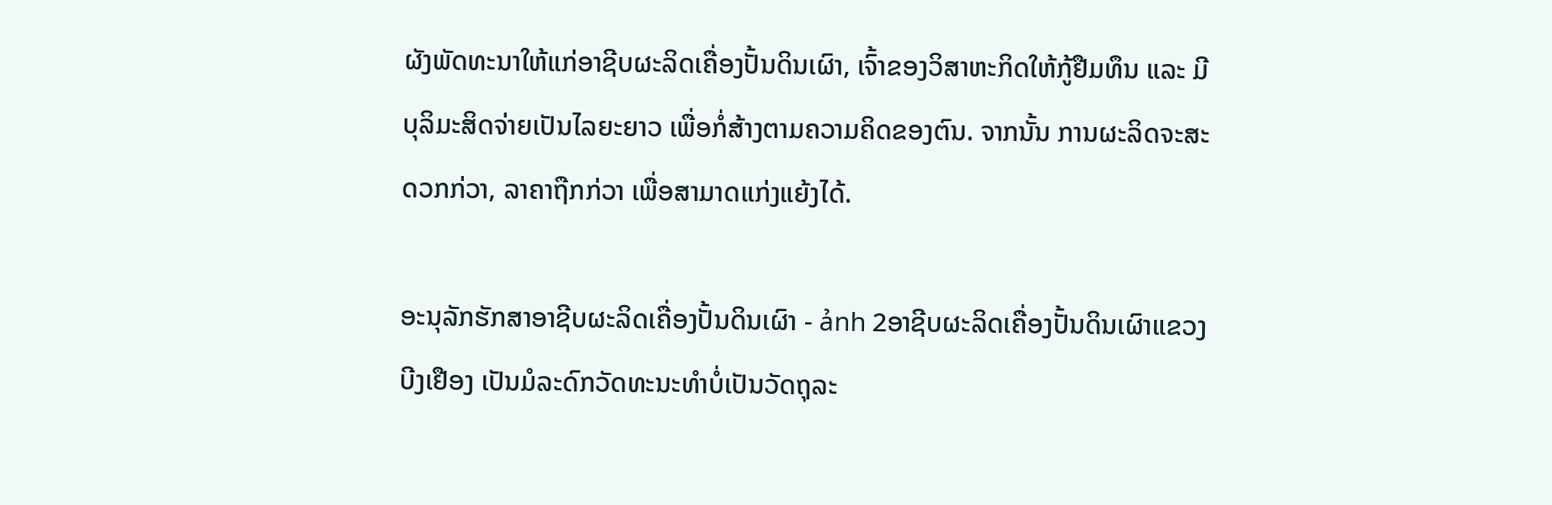ຜັງພັດທະນາໃຫ້ແກ່ອາຊີບຜະລິດເຄື່ອງປັ້ນດິນເຜົາ, ເຈົ້າຂອງວິສາຫະກິດໃຫ້ກູ້ຢືມທຶນ ແລະ ມີບຸລິມະສິດຈ່າຍເປັນໄລຍະຍາວ ເພື່ອກໍ່ສ້າງຕາມຄວາມຄິດຂອງຕົນ. ຈາກນັ້ນ ການຜະລິດຈະສະດວກກ່ວາ, ລາຄາຖືກກ່ວາ ເພື່ອສາມາດແກ່ງແຍ້ງໄດ້.

ອະນຸລັກຮັກສາອາຊີບຜະລິດເຄື່ອງປັ້ນດິນເຜົາ - ảnh 2ອາຊີບຜະລິດເຄື່ອງປັ້ນດິນເຜົາແຂວງ ບີງເຢືອງ ເປັນມໍລະດົກວັດທະນະທຳບໍ່ເປັນວັດຖຸລະ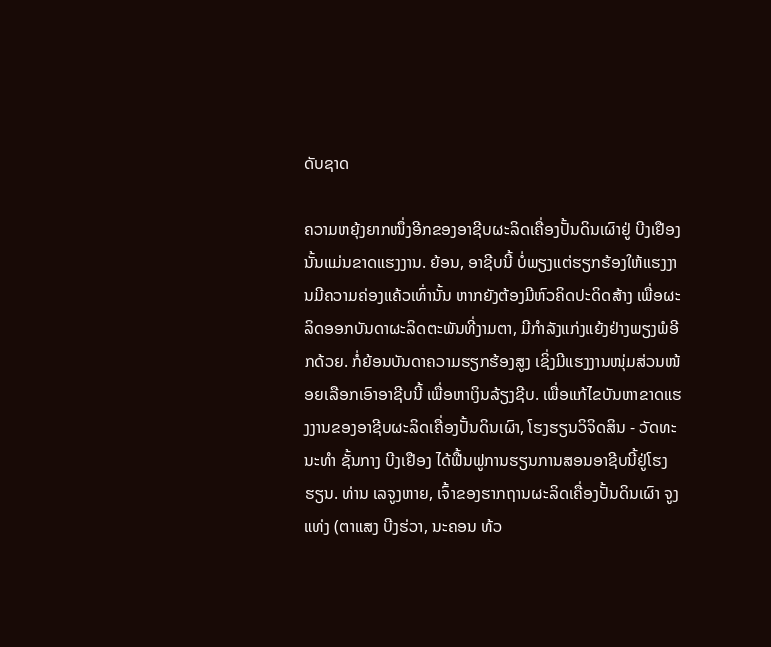ດັບຊາດ

ຄວາມຫຍຸ້ງຍາກໜຶ່ງອີກຂອງອາຊີບຜະລິດເຄື່ອງປັ້ນດິນເຜົາຢູ່ ບີງເຢືອງ ນັ້ນແມ່ນຂາດແຮງງານ. ຍ້ອນ, ອາຊີບນີ້ ບໍ່ພຽງແຕ່ຮຽກຮ້ອງໃຫ້ແຮງງານມີຄວາມຄ່ອງແຄ້ວເທົ່ານັ້ນ ຫາກຍັງຕ້ອງມີຫົວຄິດປະດິດສ້າງ ເພື່ອຜະລິດອອກບັນດາຜະລິດຕະພັນທີ່ງາມຕາ, ມີກຳລັງແກ່ງແຍ້ງຢ່າງພຽງພໍອີກດ້ວຍ. ກໍ່ຍ້ອນບັນດາຄວາມຮຽກຮ້ອງສູງ ເຊິ່ງມີແຮງງານໜຸ່ມສ່ວນໜ້ອຍເລືອກເອົາອາຊີບນີ້ ເພື່ອຫາເງິນລ້ຽງຊີບ. ເພື່ອແກ້ໄຂບັນຫາຂາດແຮງງານຂອງອາຊີບຜະລິດເຄື່ອງປັ້ນດິນເຜົາ, ໂຮງຮຽນວິຈິດສິນ - ວັດທະນະທຳ ຊັ້ນກາງ ບີງເຢືອງ ໄດ້ຟື້ນຟູການຮຽນການສອນອາຊີບນີ້ຢູ່ໂຮງຮຽນ. ທ່ານ ເລຈູງຫາຍ, ເຈົ້າຂອງຮາກຖານຜະລິດເຄື່ອງປັ້ນດິນເຜົາ ຈູງແທ່ງ (ຕາແສງ ບີງຮ່ວາ, ນະຄອນ ທ້ວ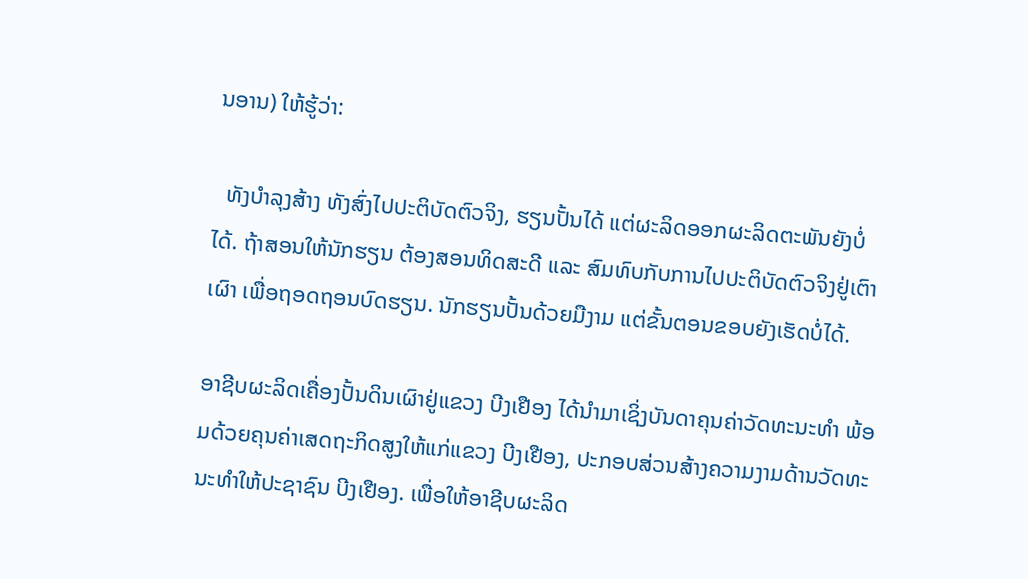ນອານ) ໃຫ້ຮູ້ວ່າ:

  ທັງບຳລຸງສ້າງ ທັງສົ່ງໄປປະຕິບັດຕົວຈິງ, ຮຽນປັ້ນໄດ້ ແຕ່ຜະລິດອອກຜະລິດຕະພັນຍັງບໍ່ໄດ້. ຖ້າສອນໃຫ້ນັກຮຽນ ຕ້ອງສອນທິດສະດີ ແລະ ສົມທົບກັບການໄປປະຕິບັດຕົວຈິງຢູ່ເຕົາເຜົາ ເພື່ອຖອດຖອນບົດຮຽນ. ນັກຮຽນປັ້ນດ້ວຍມືງາມ ແຕ່ຂັ້ນຕອນຂອບຍັງເຮັດບໍ່ໄດ້.

ອາຊີບຜະລິດເຄື່ອງປັ້ນດິນເຜົາຢູ່ແຂວງ ບີງເຢືອງ ໄດ້ນຳມາເຊິ່ງບັນດາຄຸນຄ່າວັດທະນະທຳ ພ້ອມດ້ວຍຄຸນຄ່າເສດຖະກິດສູງໃຫ້ແກ່ແຂວງ ບີງເຢືອງ, ປະກອບສ່ວນສ້າງຄວາມງາມດ້ານວັດທະນະທຳໃຫ້ປະຊາຊົນ ບີງເຢືອງ. ເພື່ອໃຫ້ອາຊີບຜະລິດ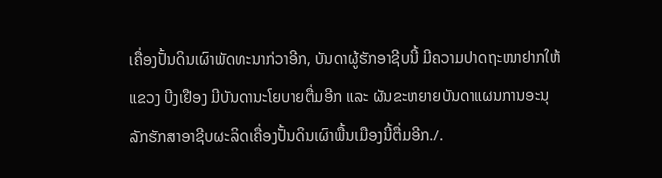ເຄື່ອງປັ້ນດິນເຜົາພັດທະນາກ່ວາອີກ, ບັນດາຜູ້ຮັກອາຊີບນີ້ ມີຄວາມປາດຖະໜາຢາກໃຫ້ແຂວງ ບີງເຢືອງ ມີບັນດານະໂຍບາຍຕື່ມອີກ ແລະ ຜັນຂະຫຍາຍບັນດາແຜນການອະນຸລັກຮັກສາອາຊີບຜະລິດເຄື່ອງປັ້ນດິນເຜົາພື້ນເມືອງນີ້ຕື່ມອີກ./.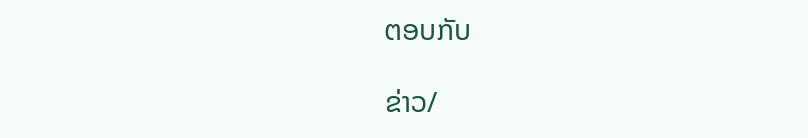ຕອບກັບ

ຂ່າວ/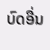ບົດອື່ນ